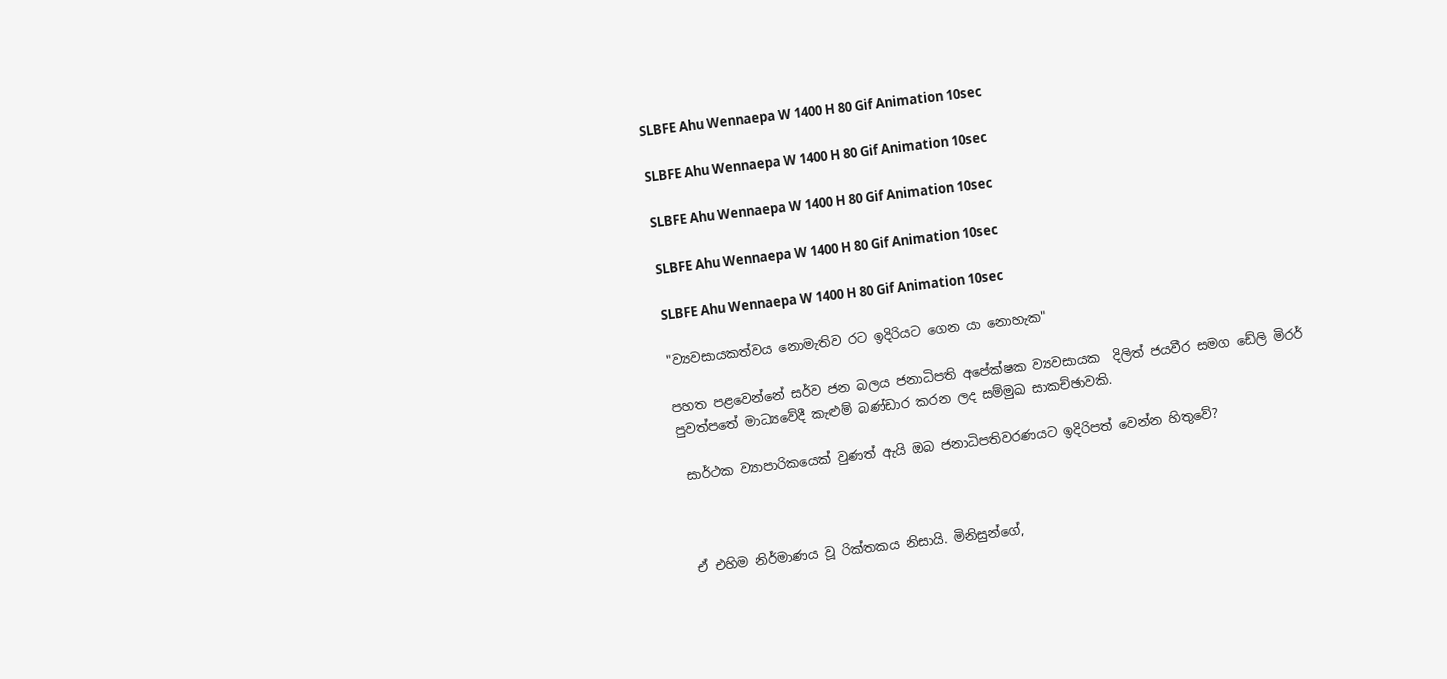SLBFE Ahu Wennaepa W 1400 H 80 Gif Animation 10sec

SLBFE Ahu Wennaepa W 1400 H 80 Gif Animation 10sec

SLBFE Ahu Wennaepa W 1400 H 80 Gif Animation 10sec

SLBFE Ahu Wennaepa W 1400 H 80 Gif Animation 10sec

SLBFE Ahu Wennaepa W 1400 H 80 Gif Animation 10sec

"ව්‍යවසායකත්වය නොමැතිව රට ඉදිරියට ගෙන යා නොහැක"

පහත පළවෙන්නේ සර්ව ජන බලය ජනාධිපති අපේක්ෂක ව්‍යවසායක  දිලිත් ජයවීර සමග ඩේලි මිරර් පුවත්‌පතේ මාධ්‍යවේදී කැළුම් බණ්ඩාර කරන ලද සම්මුඛ සාකච්ඡාවකි.

 සාර්ථක ව්‍යාපාරිකයෙක් වුණත් ඇයි ඔබ ජනාධිපතිවරණයට ඉදිරිපත් වෙන්න හිතුවේ?



 ඒ එහිම නිර්මාණය වූ රික්තකය නිසායි. මිනිසුන්ගේ,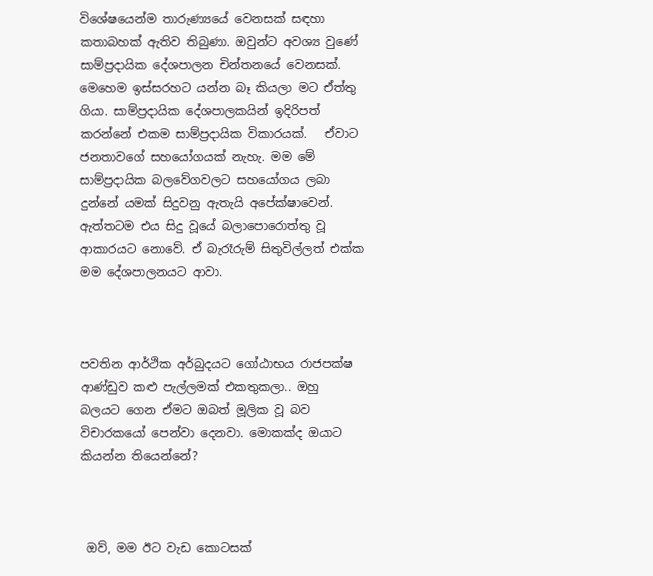විශේෂයෙන්ම තාරුණ්‍යයේ වෙනසක් සඳහා කතාබහක් ඇතිව තිබුණා. ඔවුන්ට අවශ්‍ය වුණේ සාම්ප්‍රදායික දේශපාලන චින්තනයේ වෙනසක්. මෙහෙම ඉස්සරහට යන්න බෑ කියලා මට ඒත්තු ගියා. සාම්ප්‍රදායික දේශපාලකයින් ඉදිරිපත් කරන්නේ එකම සාම්ප්‍රදායික විකාරයක්.   ඒවාට ජනතාවගේ සහයෝගයක් නැහැ. මම මේ සාම්ප්‍රදායික බලවේගවලට සහයෝගය ලබා දුන්නේ යමක් සිදුවනු ඇතැයි අපේක්ෂාවෙන්. ඇත්තටම එය සිදු වූයේ බලාපොරොත්තු වූ ආකාරයට නොවේ. ඒ බැරෑරුම් සිතුවිල්ලත් එක්ක මම දේශපාලනයට ආවා.



පවතින ආර්ථික අර්බුදයට ගෝඨාභය රාජපක්ෂ ආණ්ඩුව කළු පැල්ලමක් එකතුකලා.. ඔහු බලයට ගෙන ඒමට ඔබත් මූලික වූ බව විචාරකයෝ පෙන්වා දෙනවා. මොකක්ද ඔයාට කියන්න තියෙන්නේ?



 ඔව්, මම ඊට වැඩ කොටසක්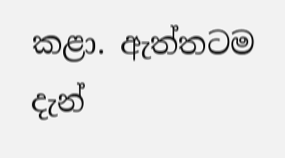කළා. ඇත්තටම දැන්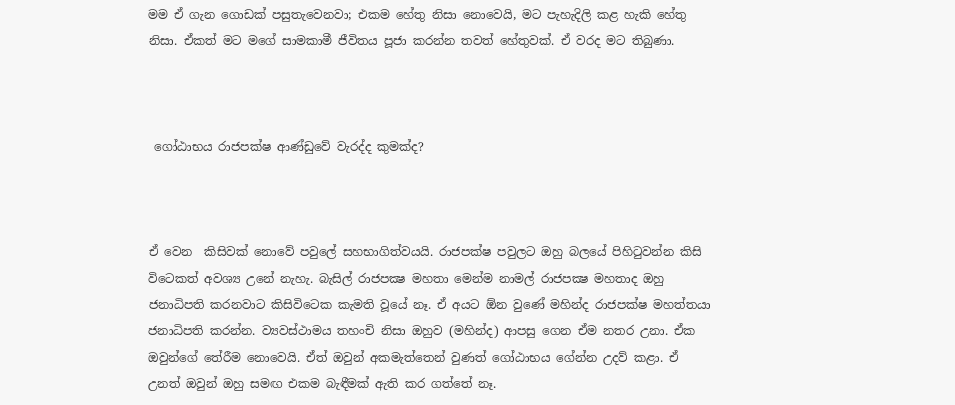මම ඒ ගැන ගොඩක් පසුතැවෙනවා; එකම හේතු නිසා නොවෙයි, මට පැහැදිලි කළ හැකි හේතු නිසා. ඒකත් මට මගේ සාමකාමී ජීවිතය පූජා කරන්න තවත් හේතුවක්. ඒ වරද මට තිබුණා.



 ගෝඨාභය රාජපක්ෂ ආණ්ඩුවේ වැරද්ද කුමක්ද?



ඒ වෙන  කිසිවක් නොවේ පවුලේ සහභාගිත්වයයි. රාජපක්ෂ පවුලට ඔහු බලයේ පිහිටුවන්න කිසි විටෙකත් අවශ්‍ය උනේ නැහැ. බැසිල් රාජපක්‍ෂ මහතා මෙන්ම නාමල් රාජපක්‍ෂ මහතාද ඔහු ජනාධිපති කරනවාට කිසිවිටෙක කැමති වූයේ නෑ. ඒ අයට ඕන වුණේ මහින්ද රාජපක්ෂ මහත්තයා ජනාධිපති කරන්න. ව්‍යවස්ථාමය තහංචි නිසා ඔහුව (මහින්ද) ආපසු ගෙන ඒම නතර උනා. ඒක ඔවුන්ගේ තේරීම නොවෙයි. ඒත් ඔවුන් අකමැත්තෙන් වුණත් ගෝඨාභය ගේන්න උදව් කළා. ඒ උනත් ඔවුන් ඔහු සමඟ එකම බැඳීමක් ඇති කර ගත්තේ නෑ.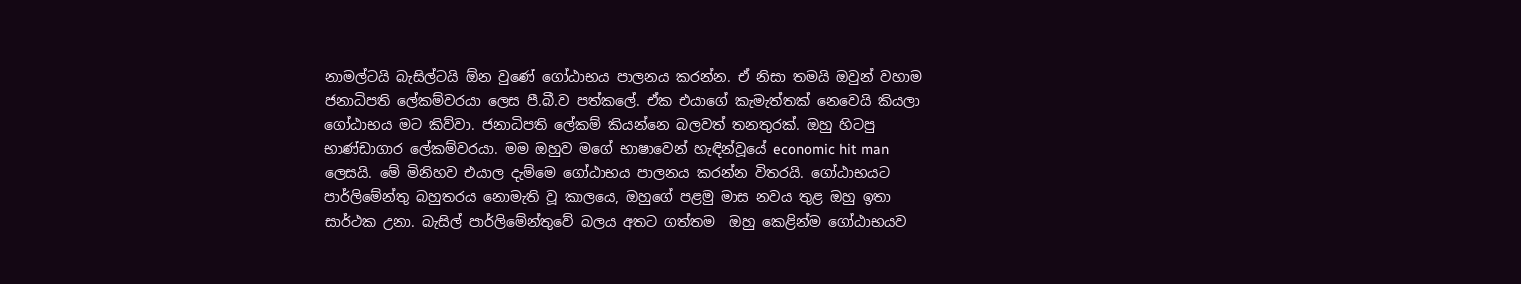නාමල්ටයි බැසිල්ටයි ඕන වුණේ ගෝඨාභය පාලනය කරන්න. ඒ නිසා තමයි ඔවුන් වහාම ජනාධිපති ලේකම්වරයා ලෙස පී.බී.ව පත්කලේ. ඒක එයාගේ කැමැත්තක් නෙවෙයි කියලා ගෝඨාභය මට කිව්වා. ජනාධිපති ලේකම් කියන්නෙ බලවත් තනතුරක්. ඔහු හිටපු භාණ්ඩාගාර ලේකම්වරයා. මම ඔහුව මගේ භාෂාවෙන් හැඳින්වූයේ economic hit man ලෙසයි. මේ මිනිහව එයාල දැම්මෙ ගෝඨාභය පාලනය කරන්න විතරයි. ගෝඨාභයට පාර්ලිමේන්තු බහුතරය නොමැති වූ කාලයෙ, ඔහුගේ පළමු මාස නවය තුළ ඔහු ඉතා සාර්ථක උනා. බැසිල් පාර්ලිමේන්තුවේ බලය අතට ගත්තම  ඔහු කෙළින්ම ගෝඨාභයව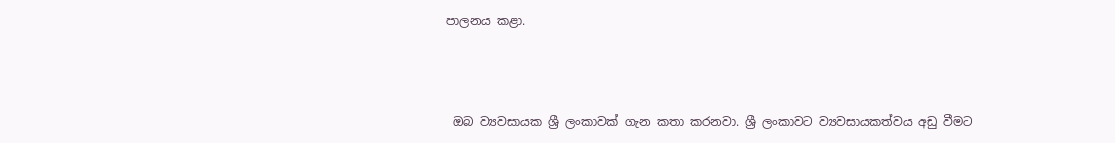පාලනය කළා.



 ඔබ ව්‍යවසායක ශ්‍රී ලංකාවක් ගැන කතා කරනවා. ශ්‍රී ලංකාවට ව්‍යවසායකත්වය අඩු වීමට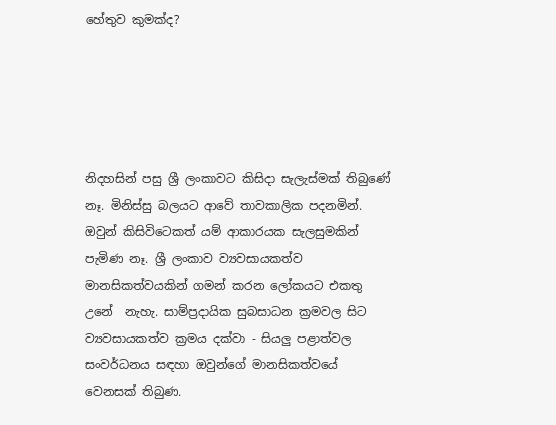හේතුව කුමක්ද?





නිදහසින් පසු ශ්‍රී ලංකාවට කිසිදා සැලැස්මක් තිබුණේ නෑ. මිනිස්සු බලයට ආවේ තාවකාලික පදනමින්. ඔවුන් කිසිවිටෙකත් යම් ආකාරයක සැලසුමකින් පැමිණ නෑ. ශ්‍රී ලංකාව ව්‍යවසායකත්ව මානසිකත්වයකින් ගමන් කරන ලෝකයට එකතු  උනේ  නැහැ. සාම්ප්‍රදායික සුබසාධන ක්‍රමවල සිට ව්‍යවසායකත්ව ක්‍රමය දක්වා - සියලු පළාත්වල  සංවර්ධනය සඳහා ඔවුන්ගේ මානසිකත්වයේ වෙනසක් තිබුණ.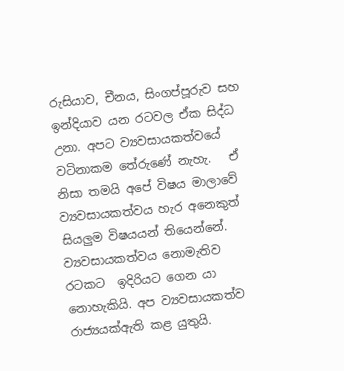රුසියාව, චීනය, සිංගප්පූරුව සහ ඉන්දියාව යන රටවල ඒක සිද්ධ උනා. අපට ව්‍යවසායකත්වයේ වටිනාකම තේරුණේ නැහැ.   ඒ නිසා තමයි අපේ විෂය මාලාවේ ව්‍යවසායකත්වය හැර අනෙකුත් සියලුම විෂයයන් තියෙන්නේ.   ව්‍යවසායකත්වය නොමැතිව රටකට  ඉදිරියට ගෙන යා නොහැකියි. අප ව්‍යවසායකත්ව රාජ්‍යයක්ඇති කළ යුතුයි.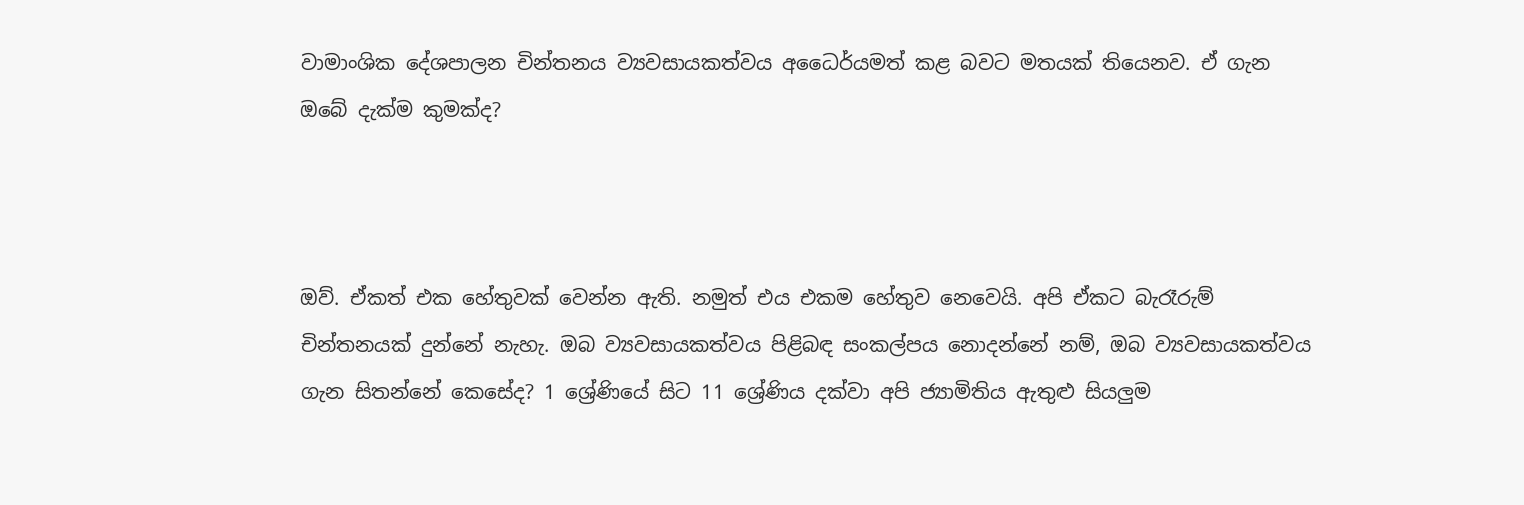වාමාංශික දේශපාලන චින්තනය ව්‍යවසායකත්වය අධෛර්යමත් කළ බවට මතයක් තියෙනව. ඒ ගැන ඔබේ දැක්ම කුමක්ද?



ඔව්. ඒකත් එක හේතුවක් වෙන්න ඇති. නමුත් එය එකම හේතුව නෙවෙයි. අපි ඒකට බැරෑරුම් චින්තනයක් දුන්නේ නැහැ. ඔබ ව්‍යවසායකත්වය පිළිබඳ සංකල්පය නොදන්නේ නම්, ඔබ ව්‍යවසායකත්වය ගැන සිතන්නේ කෙසේද? 1 ශ්‍රේණියේ සිට 11 ශ්‍රේණිය දක්වා අපි ජ්‍යාමිතිය ඇතුළු සියලුම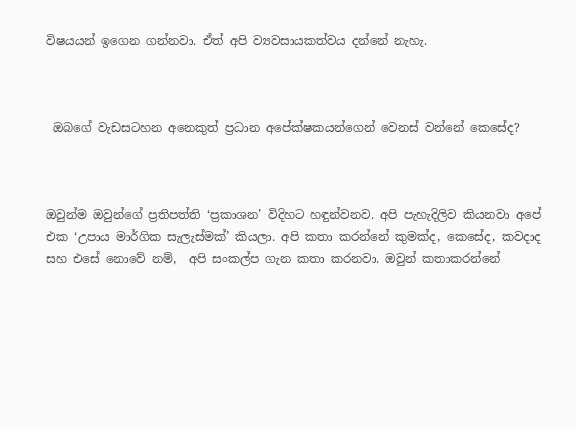විෂයයන් ඉගෙන ගන්නවා. ඒත් අපි ව්‍යවසායකත්වය දන්නේ නැහැ.



 ඔබගේ වැඩසටහන අනෙකුත් ප්‍රධාන අපේක්ෂකයන්ගෙන් වෙනස් වන්නේ කෙසේද?



ඔවුන්ම ඔවුන්ගේ ප්‍රතිපත්ති ‘ප්‍රකාශන’ විදිහට හඳුන්වනව. අපි පැහැදිලිව කියනවා අපේ එක ‘උපාය මාර්ගික සැලැස්මක්’ කියලා. අපි කතා කරන්නේ කුමක්ද, කෙසේද, කවදාද සහ එසේ නොවේ නම්,  අපි සංකල්ප ගැන කතා කරනවා. ඔවුන් කතාකරන්නේ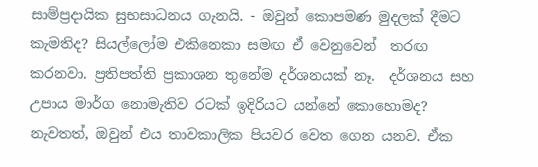සාම්ප්‍රදායික සුභසාධනය ගැනයි. - ඔවුන් කොපමණ මුදලක් දීමට කැමතිද? සියල්ලෝම එකිනෙකා සමඟ ඒ වෙනුවෙන්  තරඟ කරනවා. ප්‍රතිපත්ති ප්‍රකාශන තුනේම දර්ශනයක් නෑ.  දර්ශනය සහ උපාය මාර්ග නොමැතිව රටක් ඉදිරියට යන්නේ කොහොමද? නැවතත්, ඔවුන් එය තාවකාලික පියවර වෙත ගෙන යනව. ඒක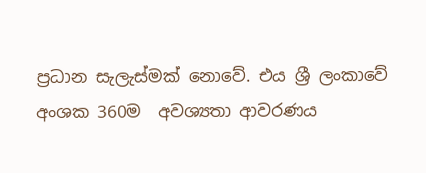ප්‍රධාන සැලැස්මක් නොවේ. එය ශ්‍රී ලංකාවේ අංශක 360ම  අවශ්‍යතා ආවරණය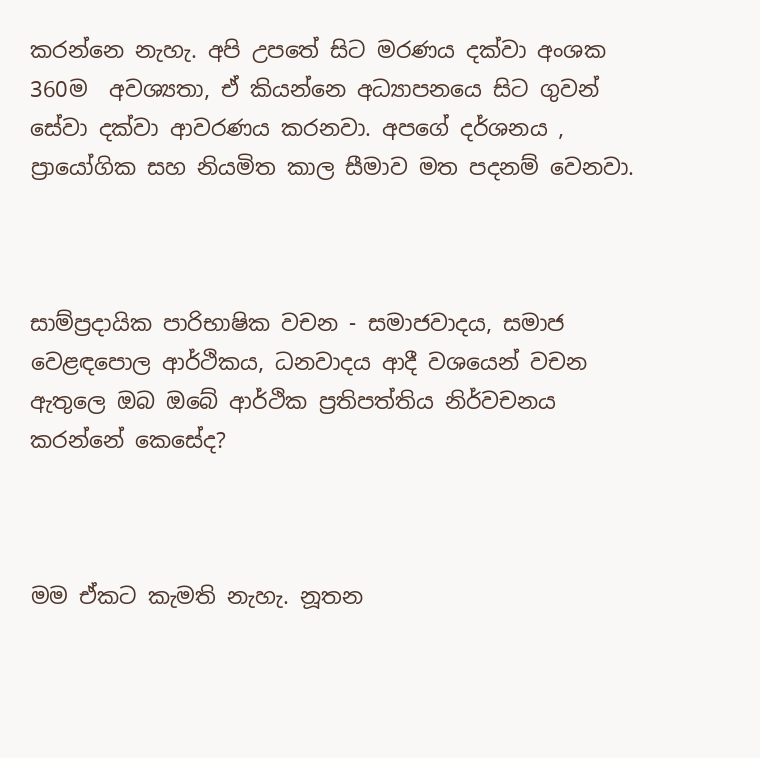කරන්නෙ නැහැ. අපි උපතේ සිට මරණය දක්වා අංශක 360ම  අවශ්‍යතා, ඒ කියන්නෙ අධ්‍යාපනයෙ සිට ගුවන් සේවා දක්වා ආවරණය කරනවා. අපගේ දර්ශනය , ප්‍රායෝගික සහ නියමිත කාල සීමාව මත පදනම් වෙනවා.



සාම්ප්‍රදායික පාරිභාෂික වචන - සමාජවාදය, සමාජ වෙළඳපොල ආර්ථිකය, ධනවාදය ආදී වශයෙන් වචන ඇතුලෙ ඔබ ඔබේ ආර්ථික ප්‍රතිපත්තිය නිර්වචනය කරන්නේ කෙසේද?



මම ඒකට කැමති නැහැ. නූතන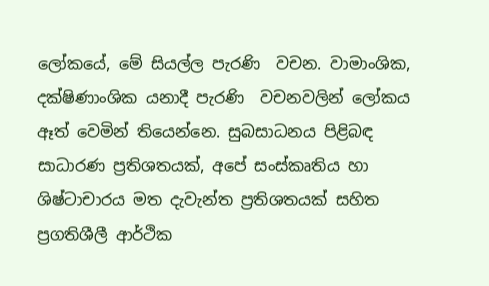ලෝකයේ, මේ සියල්ල පැරණි  වචන. වාමාංශික, දක්ෂිණාංශික යනාදී පැරණි  වචනවලින් ලෝකය ඈත් වෙමින් තියෙන්නෙ. සුබසාධනය පිළිබඳ සාධාරණ ප්‍රතිශතයක්, අපේ සංස්කෘතිය හා ශිෂ්ටාචාරය මත දැවැන්ත ප්‍රතිශතයක් සහිත ප්‍රගතිශීලී ආර්ථික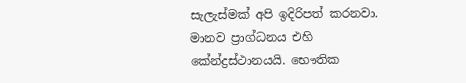සැලැස්මක් අපි ඉදිරිපත් කරනවා. මානව ප්‍රාග්ධනය එහි කේන්ද්‍රස්ථානයයි. භෞතික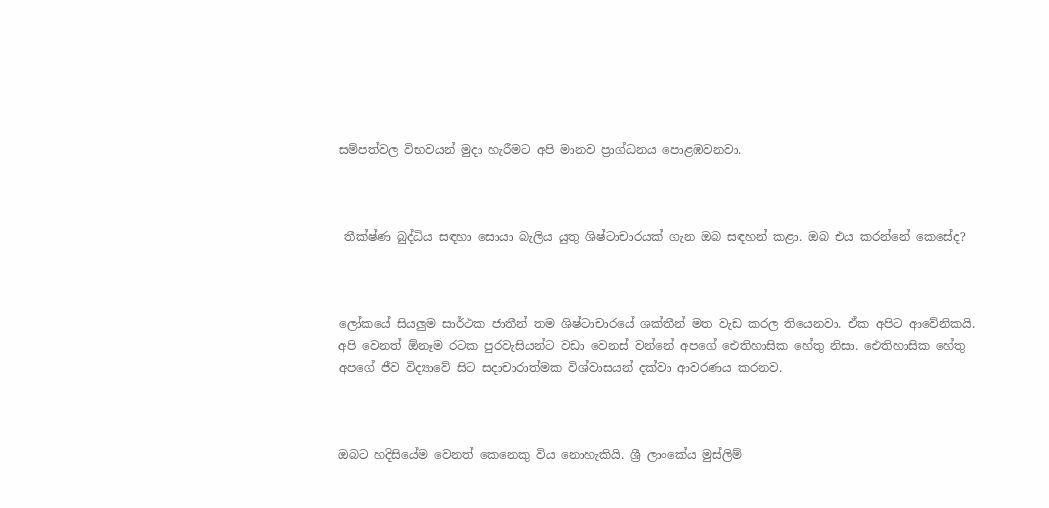සම්පත්වල විභවයන් මුදා හැරීමට අපි මානව ප්‍රාග්ධනය පොළඹවනවා.



 තීක්ෂ්ණ බුද්ධිය සඳහා සොයා බැලිය යුතු ශිෂ්ටාචාරයක් ගැන ඔබ සඳහන් කළා. ඔබ එය කරන්නේ කෙසේද?



ලෝකයේ සියලුම සාර්ථක ජාතීන් තම ශිෂ්ටාචාරයේ ශක්තීන් මත වැඩ කරල තියෙනවා. ඒක අපිට ආවේනිකයි. අපි වෙනත් ඕනෑම රටක පුරවැසියන්ට වඩා වෙනස් වන්නේ අපගේ ඓතිහාසික හේතු නිසා. ඓතිහාසික හේතු අපගේ ජීව විද්‍යාවේ සිට සදාචාරාත්මක විශ්වාසයන් දක්වා ආවරණය කරනව.



ඔබට හදිසියේම වෙනත් කෙනෙකු විය නොහැකියි. ශ්‍රී ලාංකේය මුස්ලිම්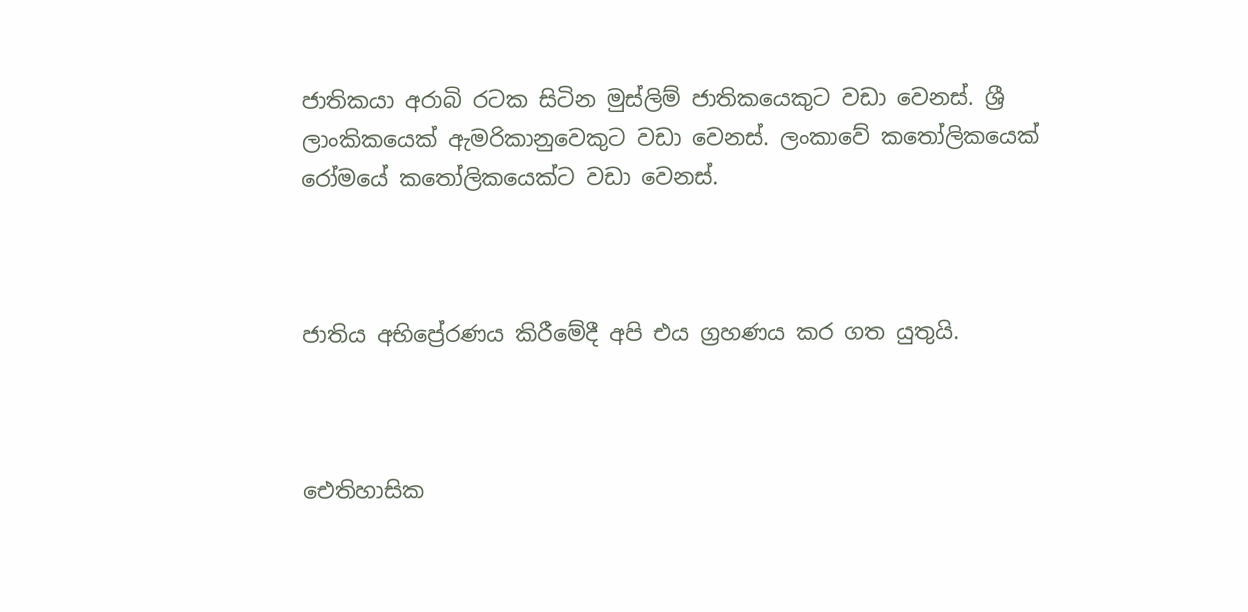ජාතිකයා අරාබි රටක සිටින මුස්ලිම් ජාතිකයෙකුට වඩා වෙනස්. ශ්‍රී ලාංකිකයෙක් ඇමරිකානුවෙකුට වඩා වෙනස්. ලංකාවේ කතෝලිකයෙක් රෝමයේ කතෝලිකයෙක්ට වඩා වෙනස්.



ජාතිය අභිප්‍රේරණය කිරීමේදී අපි එය ග්‍රහණය කර ගත යුතුයි.



ඓතිහාසික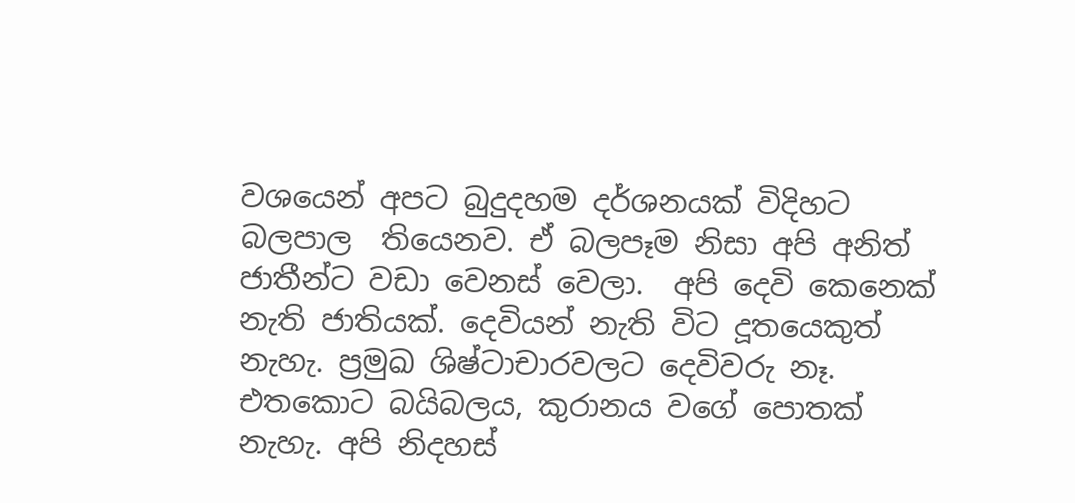වශයෙන් අපට බුදුදහම දර්ශනයක් විදිහට  බලපාල  තියෙනව. ඒ බලපෑම නිසා අපි අනිත් ජාතීන්ට වඩා වෙනස් වෙලා.  අපි දෙවි කෙනෙක් නැති ජාතියක්. දෙවියන් නැති විට දූතයෙකුත් නැහැ. ප්‍රමුඛ ශිෂ්ටාචාරවලට දෙවිවරු නෑ. එතකොට බයිබලය, කුරානය වගේ පොතක් නැහැ. අපි නිදහස්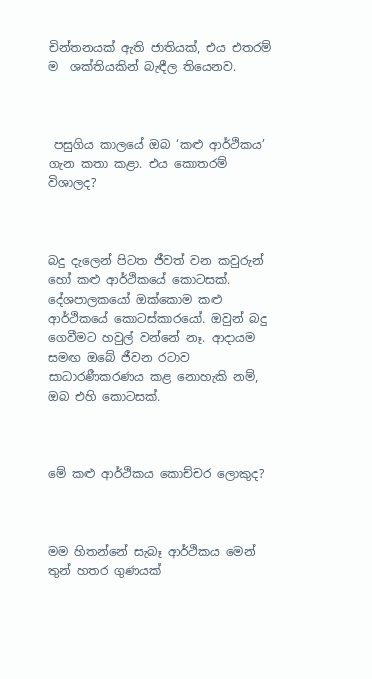චින්තනයක් ඇති ජාතියක්, එය එතරම් ම  ශක්තියකින් බැඳීල තියෙනව.



 පසුගිය කාලයේ ඔබ ‘කළු ආර්ථිකය’ ගැන කතා කළා. එය කොතරම් විශාලද?



බදු දැලෙන් පිටත ජීවත් වන කවුරුන් හෝ කළු ආර්ථිකයේ කොටසක්. දේශපාලකයෝ ඔක්කොම කළු ආර්ථිකයේ කොටස්කාරයෝ. ඔවුන් බදු ගෙවීමට හවුල් වන්නේ නෑ. ආදායම සමඟ ඔබේ ජීවන රටාව සාධාරණීකරණය කළ නොහැකි නම්, ඔබ එහි කොටසක්.



මේ කළු ආර්ථිකය කොච්චර ලොකුද?



මම හිතන්නේ සැබෑ ආර්ථිකය මෙන් තුන් හතර ගුණයක්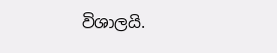විශාලයි.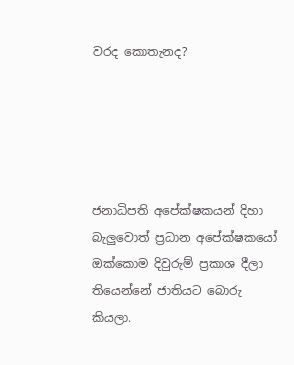වරද කොතැනද?





ජනාධිපති අපේක්ෂකයන් දිහා බැලුවොත් ප්‍රධාන අපේක්ෂකයෝ ඔක්කොම දිවුරුම් ප්‍රකාශ දීලා තියෙන්නේ ජාතියට බොරු කියලා.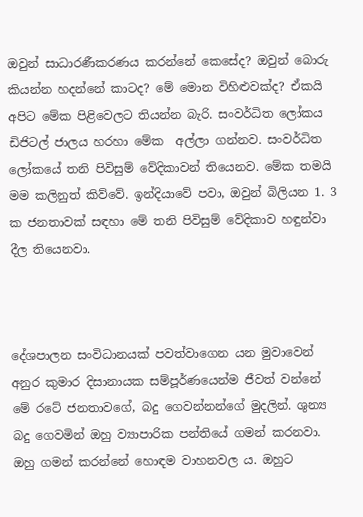ඔවුන් සාධාරණීකරණය කරන්නේ කෙසේද? ඔවුන් බොරු කියන්න හදන්නේ කාටද? මේ මොන විහිළුවක්ද? ඒකයි අපිට මේක පිළිවෙලට තියන්න බැරි. සංවර්ධිත ලෝකය ඩිජිටල් ජාලය හරහා මේක  අල්ලා ගන්නව. සංවර්ධිත ලෝකයේ තනි පිවිසුම් වේදිකාවන් තියෙනව. මේක තමයි මම කලිනුත් කිව්වේ. ඉන්දියාවේ පවා, ඔවුන් බිලියන 1. 3 ක ජනතාවක් සඳහා මේ තනි පිවිසුම් වේදිකාව හඳුන්වා දීල තියෙනවා.



දේශපාලන සංවිධානයක් පවත්වාගෙන යන මුවාවෙන් අනුර කුමාර දිසානායක සම්පූර්ණයෙන්ම ජීවත් වන්නේ මේ රටේ ජනතාවගේ, බදු ගෙවන්නන්ගේ මුදලින්. ශුන්‍ය බදු ගෙවමින් ඔහු ව්‍යාපාරික පන්තියේ ගමන් කරනවා. ඔහු ගමන් කරන්නේ හොඳම වාහනවල ය. ඔහුට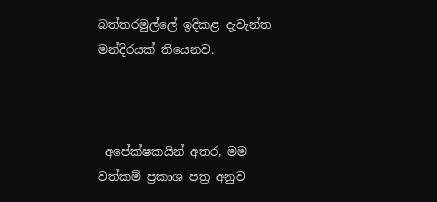බත්තරමුල්ලේ ඉදිකළ දැවැන්ත මන්දිරයක් තියෙනව.



 අපේක්ෂකයින් අතර, මම වත්කම් ප්‍රකාශ පත්‍ර අනුව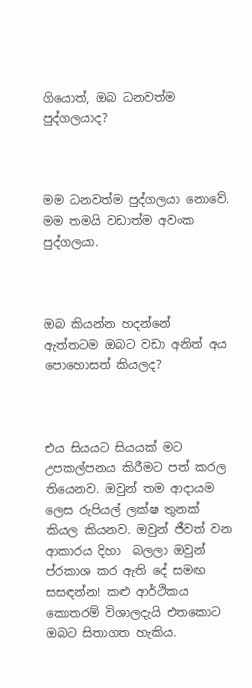ගියොත්, ඔබ ධනවත්ම පුද්ගලයාද?



මම ධනවත්ම පුද්ගලයා නොවේ. මම තමයි වඩාත්ම අවංක පුද්ගලයා.



ඔබ කියන්න හදන්නේ ඇත්තටම ඔබට වඩා අනිත් අය පොහොසත් කියලද?



එය සියයට සියයක් මට උපකල්පනය කිරීමට පත් කරල තියෙනව. ඔවුන් තම ආදායම ලෙස රුපියල් ලක්ෂ තුනක් කියල කියනව. ඔවුන් ජීවත් වන ආකාරය දිහා  බලලා ඔවුන් ප්රකාශ කර ඇති දේ සමඟ සසඳන්න! කළු ආර්ථිකය කොතරම් විශාලදැයි එතකොට  ඔබට සිතාගත හැකිය.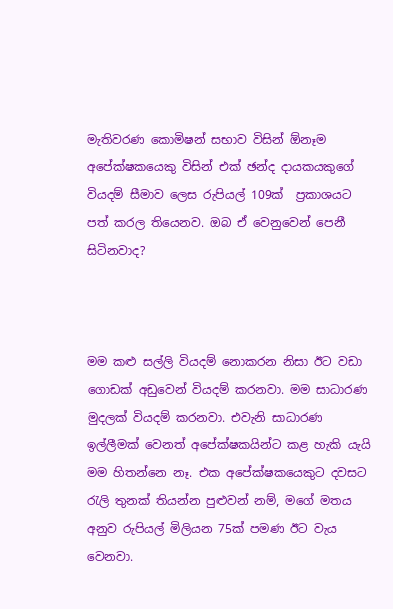මැතිවරණ කොමිෂන් සභාව විසින් ඕනෑම අපේක්ෂකයෙකු විසින් එක් ඡන්ද දායකයකුගේ වියදම් සීමාව ලෙස රුපියල් 109ක්  ප්‍රකාශයට පත් කරල තියෙනව. ඔබ ඒ වෙනුවෙන් පෙනී සිටිනවාද?



මම කළු සල්ලි වියදම් නොකරන නිසා ඊට වඩා ගොඩක් අඩුවෙන් වියදම් කරනවා. මම සාධාරණ මුදලක් වියදම් කරනවා. එවැනි සාධාරණ ඉල්ලීමක් වෙනත් අපේක්ෂකයින්ට කළ හැකි යැයි මම හිතන්නෙ නෑ. එක අපේක්ෂකයෙකුට දවසට රැලි තුනක් තියන්න පුළුවන් නම්, මගේ මතය අනුව රුපියල් මිලියන 75ක් පමණ ඊට වැය වෙනවා.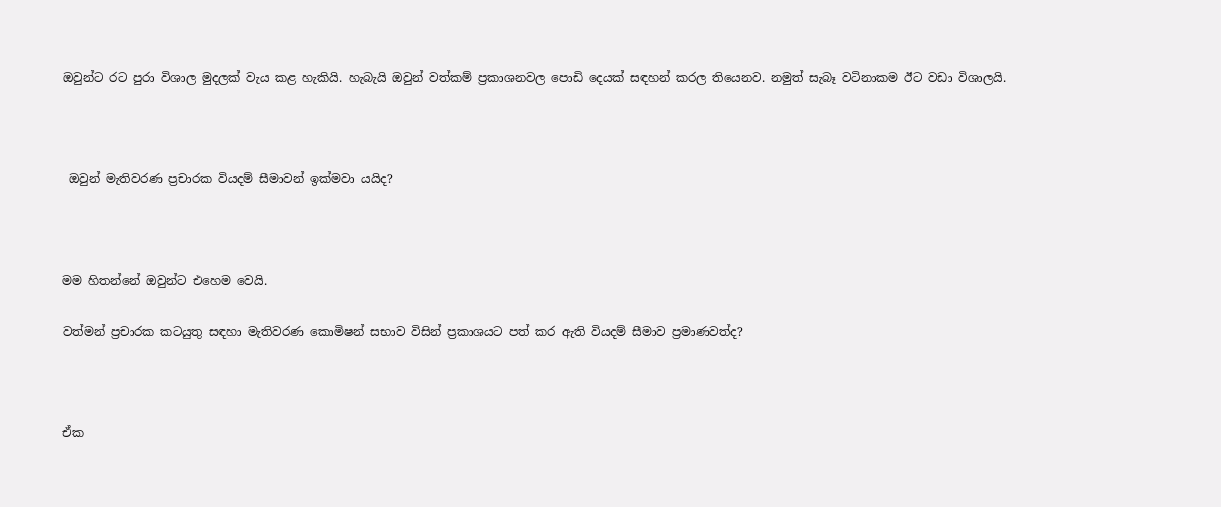ඔවුන්ට රට පුරා විශාල මුදලක් වැය කළ හැකියි. හැබැයි ඔවුන් වත්කම් ප්‍රකාශනවල පොඩි දෙයක් සඳහන් කරල තියෙනව. නමුත් සැබෑ වටිනාකම ඊට වඩා විශාලයි.



 ඔවුන් මැතිවරණ ප්‍රචාරක වියදම් සීමාවන් ඉක්මවා යයිද?



මම හිතන්නේ ඔවුන්ට එහෙම වෙයි.

වත්මන් ප්‍රචාරක කටයුතු සඳහා මැතිවරණ කොමිෂන් සභාව විසින් ප්‍රකාශයට පත් කර ඇති වියදම් සීමාව ප්‍රමාණවත්ද?



ඒක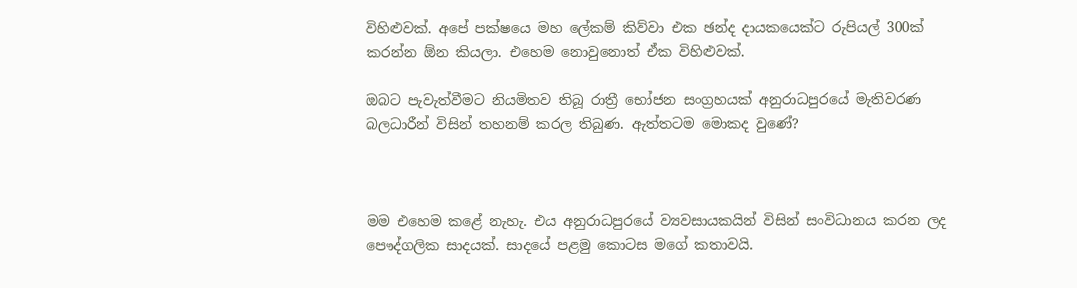විහිළුවක්. අපේ පක්ෂයෙ මහ ලේකම් කිව්වා එක ඡන්ද දායකයෙක්ට රුපියල් 300ක් කරන්න ඕන කියලා. එහෙම නොවුනොත් ඒක විහිළුවක්.

ඔබට පැවැත්වීමට නියමිතව තිබූ රාත්‍රී භෝජන සංග්‍රහයක් අනුරාධපුරයේ මැතිවරණ බලධාරීන් විසින් තහනම් කරල තිබුණ. ඇත්තටම මොකද වුණේ?



මම එහෙම කළේ නැහැ. එය අනුරාධපුරයේ ව්‍යවසායකයින් විසින් සංවිධානය කරන ලද පෞද්ගලික සාදයක්. සාදයේ පළමු කොටස මගේ කතාවයි.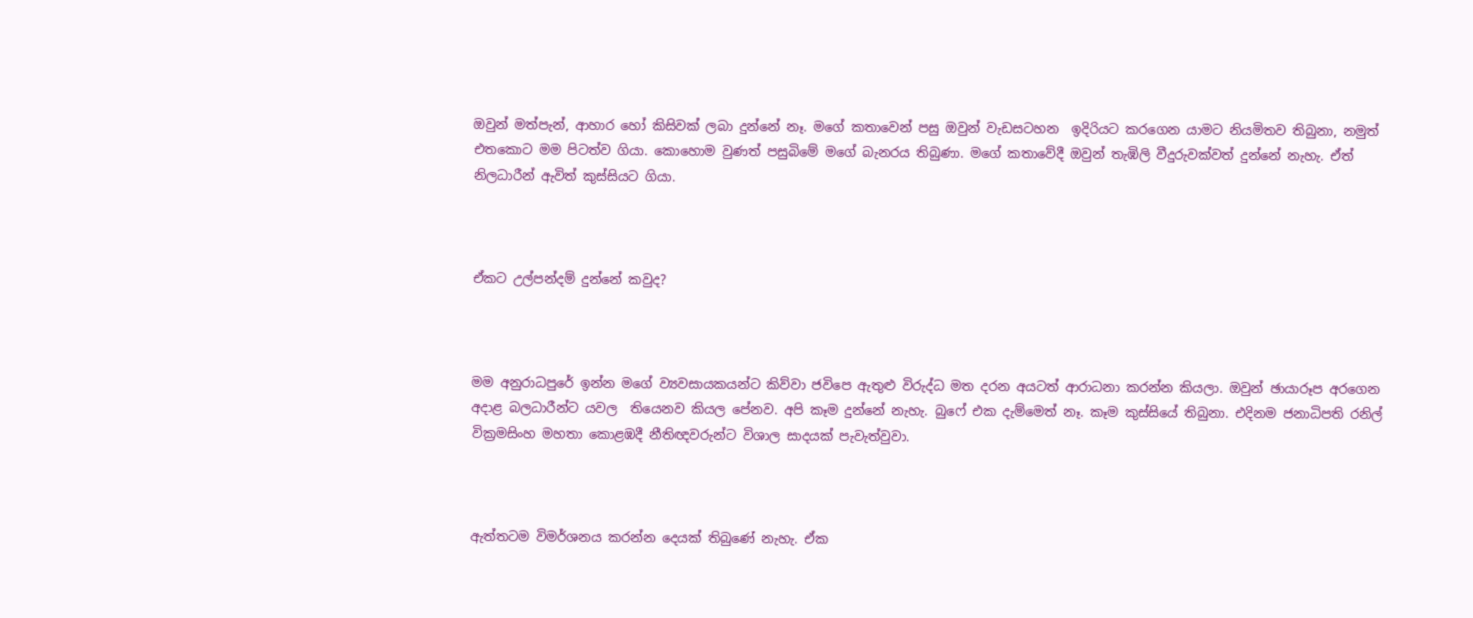ඔවුන් මත්පැන්, ආහාර හෝ කිසිවක් ලබා දුන්නේ නෑ. මගේ කතාවෙන් පසු ඔවුන් වැඩසටහන  ඉදිරියට කරගෙන යාමට නියමිතව තිබුනා, නමුත්  එතකොට මම පිටත්ව ගියා. කොහොම වුණත් පසුබිමේ මගේ බැනරය තිබුණා. මගේ කතාවේදී ඔවුන් තැඹිලි වීදුරුවක්වත් දුන්නේ නැහැ. ඒත් නිලධාරීන් ඇවිත් කුස්සියට ගියා.



ඒකට උල්පන්දම් දුන්නේ කවුද?



මම අනුරාධපුරේ ඉන්න මගේ ව්‍යවසායකයන්ට කිව්වා ජවිපෙ ඇතුළු විරුද්ධ මත දරන අයටත් ආරාධනා කරන්න කියලා. ඔවුන් ඡායාරූප අරගෙන අදාළ බලධාරීන්ට යවල  තියෙනව කියල පේනව. අපි කෑම දුන්නේ නැහැ. බුෆේ එක දැම්මෙත් නෑ. කෑම කුස්සියේ තිබුනා. එදිනම ජනාධිපති රනිල් වික්‍රමසිංහ මහතා කොළඹදී නීතිඥවරුන්ට විශාල සාදයක් පැවැත්වුවා.



ඇත්තටම විමර්ශනය කරන්න දෙයක් තිබුණේ නැහැ. ඒක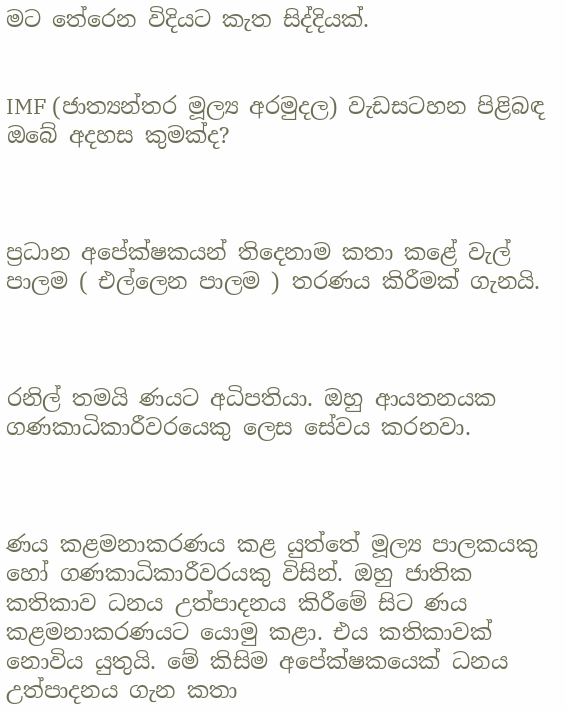මට තේරෙන විදියට කැත සිද්දියක්.


IMF (ජාත්‍යන්තර මූල්‍ය අරමුදල) වැඩසටහන පිළිබඳ ඔබේ අදහස කුමක්ද?



ප්‍රධාන අපේක්ෂකයන් තිදෙනාම කතා කළේ වැල් පාලම ( එල්ලෙන පාලම ) තරණය කිරීමක් ගැනයි.



රනිල් තමයි ණයට අධිපතියා. ඔහු ආයතනයක ගණකාධිකාරීවරයෙකු ලෙස සේවය කරනවා.



ණය කළමනාකරණය කළ යුත්තේ මූල්‍ය පාලකයකු හෝ ගණකාධිකාරීවරයකු විසින්. ඔහු ජාතික කතිකාව ධනය උත්පාදනය කිරීමේ සිට ණය කළමනාකරණයට යොමු කළා. එය කතිකාවක්  නොවිය යුතුයි. මේ කිසිම අපේක්ෂකයෙක් ධනය උත්පාදනය ගැන කතා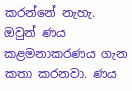කරන්නේ නැහැ. ඔවුන් ණය කළමනාකරණය ගැන කතා කරනවා. ණය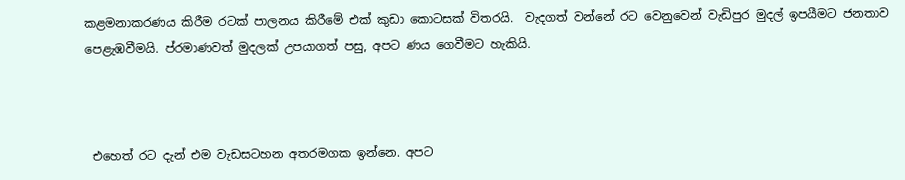කළමනාකරණය කිරීම රටක් පාලනය කිරීමේ එක් කුඩා කොටසක් විතරයි.  වැදගත් වන්නේ රට වෙනුවෙන් වැඩිපුර මුදල් ඉපයීමට ජනතාව පෙළැඹවීමයි. ප්රමාණවත් මුදලක් උපයාගත් පසු, අපට ණය ගෙවීමට හැකියි.



 එහෙත් රට දැන් එම වැඩසටහන අතරමගක ඉන්නෙ. අපට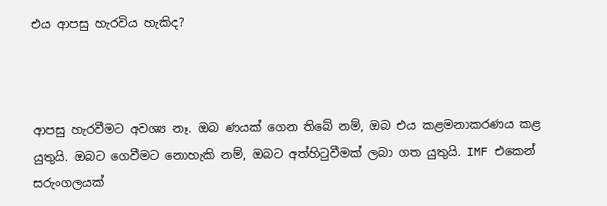එය ආපසු හැරවිය හැකිද?



ආපසු හැරවීමට අවශ්‍ය නෑ. ඔබ ණයක් ගෙන තිබේ නම්, ඔබ එය කළමනාකරණය කළ යුතුයි. ඔබට ගෙවීමට නොහැකි නම්, ඔබට අත්හිටුවීමක් ලබා ගත යුතුයි. IMF එකෙන් සරුංගලයක්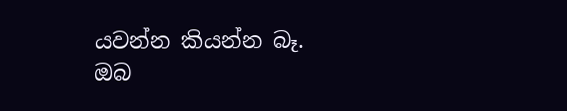යවන්න කියන්න බෑ. ඔබ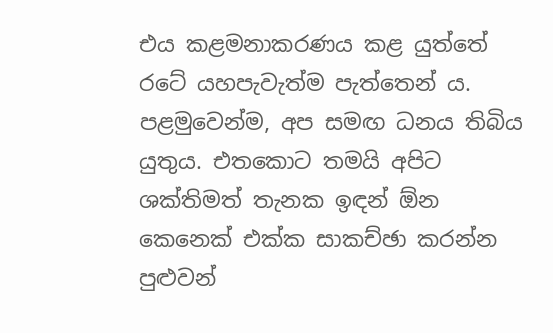එය කළමනාකරණය කළ යුත්තේ රටේ යහපැවැත්ම පැත්තෙන් ය. පළමුවෙන්ම, අප සමඟ ධනය තිබිය යුතුය. එතකොට තමයි අපිට ශක්තිමත් තැනක ඉඳන් ඕන කෙනෙක් එක්ක සාකච්ඡා කරන්න පුළුවන්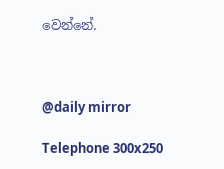වෙන්නේ.



@daily mirror

Telephone 300x250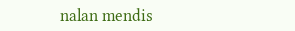nalan mendis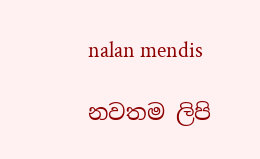nalan mendis

නවතම ලිපි